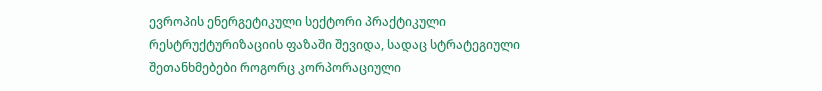ევროპის ენერგეტიკული სექტორი პრაქტიკული რესტრუქტურიზაციის ფაზაში შევიდა, სადაც სტრატეგიული შეთანხმებები როგორც კორპორაციული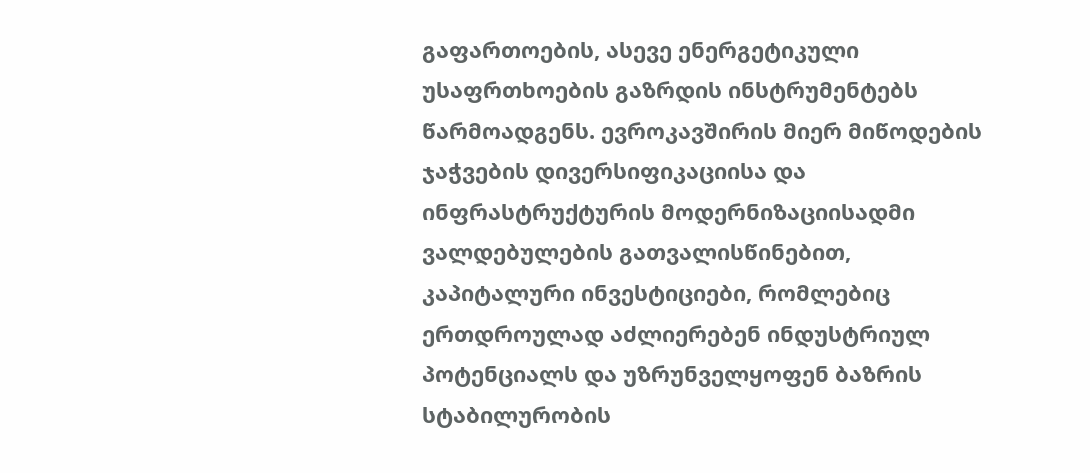გაფართოების, ასევე ენერგეტიკული უსაფრთხოების გაზრდის ინსტრუმენტებს წარმოადგენს. ევროკავშირის მიერ მიწოდების ჯაჭვების დივერსიფიკაციისა და ინფრასტრუქტურის მოდერნიზაციისადმი ვალდებულების გათვალისწინებით, კაპიტალური ინვესტიციები, რომლებიც ერთდროულად აძლიერებენ ინდუსტრიულ პოტენციალს და უზრუნველყოფენ ბაზრის სტაბილურობის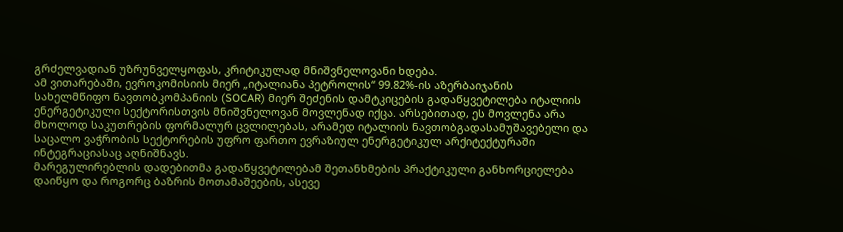გრძელვადიან უზრუნველყოფას, კრიტიკულად მნიშვნელოვანი ხდება.
ამ ვითარებაში, ევროკომისიის მიერ „იტალიანა პეტროლის“ 99.82%-ის აზერბაიჯანის სახელმწიფო ნავთობკომპანიის (SOCAR) მიერ შეძენის დამტკიცების გადაწყვეტილება იტალიის ენერგეტიკული სექტორისთვის მნიშვნელოვან მოვლენად იქცა. არსებითად, ეს მოვლენა არა მხოლოდ საკუთრების ფორმალურ ცვლილებას, არამედ იტალიის ნავთობგადასამუშავებელი და საცალო ვაჭრობის სექტორების უფრო ფართო ევრაზიულ ენერგეტიკულ არქიტექტურაში ინტეგრაციასაც აღნიშნავს.
მარეგულირებლის დადებითმა გადაწყვეტილებამ შეთანხმების პრაქტიკული განხორციელება დაიწყო და როგორც ბაზრის მოთამაშეების, ასევე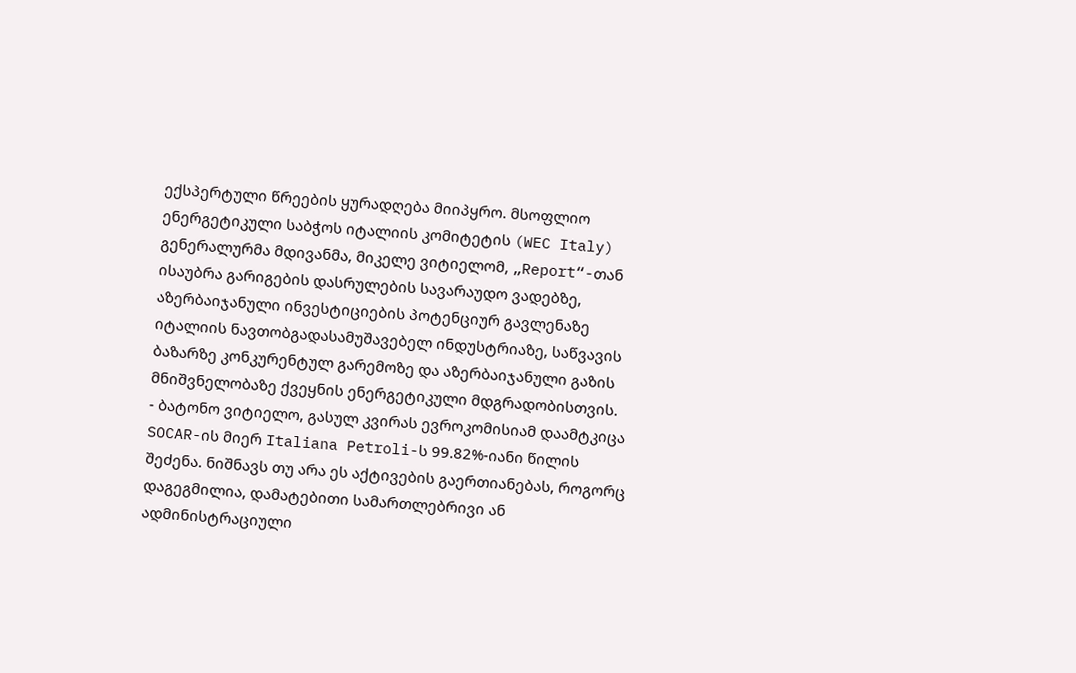ექსპერტული წრეების ყურადღება მიიპყრო. მსოფლიო ენერგეტიკული საბჭოს იტალიის კომიტეტის (WEC Italy) გენერალურმა მდივანმა, მიკელე ვიტიელომ, „Report“-თან ისაუბრა გარიგების დასრულების სავარაუდო ვადებზე, აზერბაიჯანული ინვესტიციების პოტენციურ გავლენაზე იტალიის ნავთობგადასამუშავებელ ინდუსტრიაზე, საწვავის ბაზარზე კონკურენტულ გარემოზე და აზერბაიჯანული გაზის მნიშვნელობაზე ქვეყნის ენერგეტიკული მდგრადობისთვის.
- ბატონო ვიტიელო, გასულ კვირას ევროკომისიამ დაამტკიცა SOCAR-ის მიერ Italiana Petroli-ს 99.82%-იანი წილის შეძენა. ნიშნავს თუ არა ეს აქტივების გაერთიანებას, როგორც დაგეგმილია, დამატებითი სამართლებრივი ან ადმინისტრაციული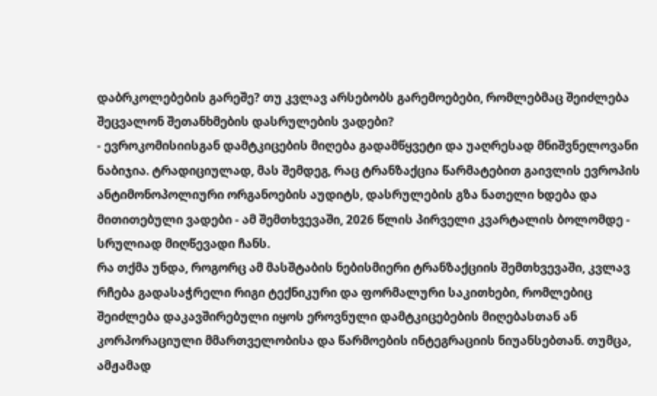დაბრკოლებების გარეშე? თუ კვლავ არსებობს გარემოებები, რომლებმაც შეიძლება შეცვალონ შეთანხმების დასრულების ვადები?
- ევროკომისიისგან დამტკიცების მიღება გადამწყვეტი და უაღრესად მნიშვნელოვანი ნაბიჯია. ტრადიციულად, მას შემდეგ, რაც ტრანზაქცია წარმატებით გაივლის ევროპის ანტიმონოპოლიური ორგანოების აუდიტს, დასრულების გზა ნათელი ხდება და მითითებული ვადები - ამ შემთხვევაში, 2026 წლის პირველი კვარტალის ბოლომდე - სრულიად მიღწევადი ჩანს.
რა თქმა უნდა, როგორც ამ მასშტაბის ნებისმიერი ტრანზაქციის შემთხვევაში, კვლავ რჩება გადასაჭრელი რიგი ტექნიკური და ფორმალური საკითხები, რომლებიც შეიძლება დაკავშირებული იყოს ეროვნული დამტკიცებების მიღებასთან ან კორპორაციული მმართველობისა და წარმოების ინტეგრაციის ნიუანსებთან. თუმცა, ამჟამად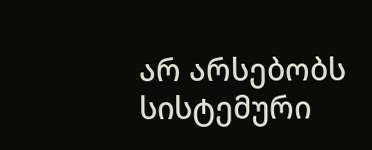არ არსებობს სისტემური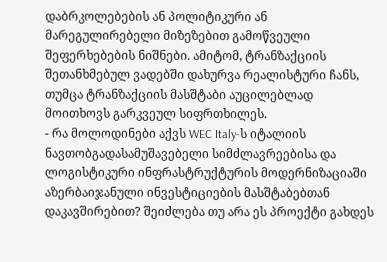დაბრკოლებების ან პოლიტიკური ან მარეგულირებელი მიზეზებით გამოწვეული შეფერხებების ნიშნები. ამიტომ, ტრანზაქციის შეთანხმებულ ვადებში დახურვა რეალისტური ჩანს, თუმცა ტრანზაქციის მასშტაბი აუცილებლად მოითხოვს გარკვეულ სიფრთხილეს.
- რა მოლოდინები აქვს WEC Italy-ს იტალიის ნავთობგადასამუშავებელი სიმძლავრეებისა და ლოგისტიკური ინფრასტრუქტურის მოდერნიზაციაში აზერბაიჯანული ინვესტიციების მასშტაბებთან დაკავშირებით? შეიძლება თუ არა ეს პროექტი გახდეს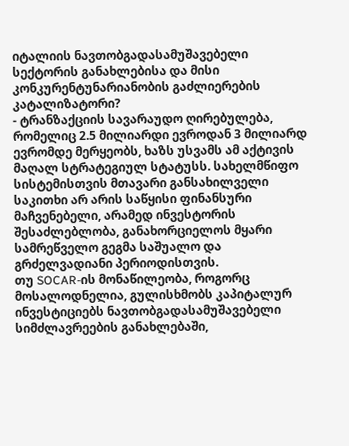იტალიის ნავთობგადასამუშავებელი სექტორის განახლებისა და მისი კონკურენტუნარიანობის გაძლიერების კატალიზატორი?
- ტრანზაქციის სავარაუდო ღირებულება, რომელიც 2.5 მილიარდი ევროდან 3 მილიარდ ევრომდე მერყეობს, ხაზს უსვამს ამ აქტივის მაღალ სტრატეგიულ სტატუსს. სახელმწიფო სისტემისთვის მთავარი განსახილველი საკითხი არ არის საწყისი ფინანსური მაჩვენებელი, არამედ ინვესტორის შესაძლებლობა, განახორციელოს მყარი სამრეწველო გეგმა საშუალო და გრძელვადიანი პერიოდისთვის.
თუ SOCAR-ის მონაწილეობა, როგორც მოსალოდნელია, გულისხმობს კაპიტალურ ინვესტიციებს ნავთობგადასამუშავებელი სიმძლავრეების განახლებაში,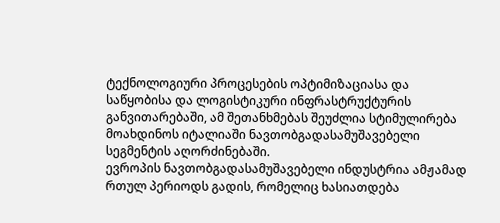ტექნოლოგიური პროცესების ოპტიმიზაციასა და საწყობისა და ლოგისტიკური ინფრასტრუქტურის განვითარებაში, ამ შეთანხმებას შეუძლია სტიმულირება მოახდინოს იტალიაში ნავთობგადასამუშავებელი სეგმენტის აღორძინებაში.
ევროპის ნავთობგადასამუშავებელი ინდუსტრია ამჟამად რთულ პერიოდს გადის, რომელიც ხასიათდება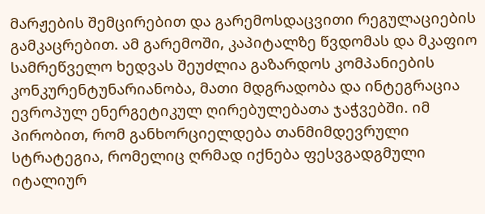მარჟების შემცირებით და გარემოსდაცვითი რეგულაციების გამკაცრებით. ამ გარემოში, კაპიტალზე წვდომას და მკაფიო სამრეწველო ხედვას შეუძლია გაზარდოს კომპანიების კონკურენტუნარიანობა, მათი მდგრადობა და ინტეგრაცია ევროპულ ენერგეტიკულ ღირებულებათა ჯაჭვებში. იმ პირობით, რომ განხორციელდება თანმიმდევრული სტრატეგია, რომელიც ღრმად იქნება ფესვგადგმული იტალიურ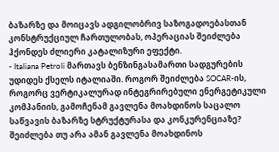ბაზარზე და მოიცავს ადგილობრივ საზოგადოებასთან კონსტრუქციულ ჩართულობას, ოპერაციას შეიძლება ჰქონდეს ძლიერი კატალიზური ეფექტი.
- Italiana Petroli მართავს ბენზინგასამართი სადგურების უდიდეს ქსელს იტალიაში. როგორ შეიძლება SOCAR-ის, როგორც ვერტიკალურად ინტეგრირებული ენერგეტიკული კომპანიის, გამოჩენამ გავლენა მოახდინოს საცალო საწვავის ბაზარზე სტრუქტურასა და კონკურენციაზე? შეიძლება თუ არა ამან გავლენა მოახდინოს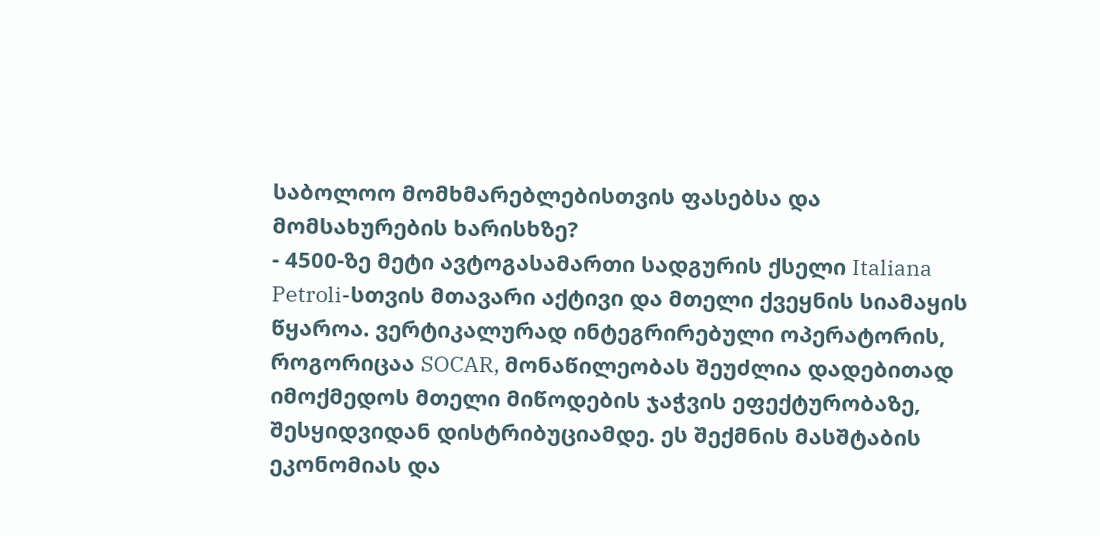საბოლოო მომხმარებლებისთვის ფასებსა და მომსახურების ხარისხზე?
- 4500-ზე მეტი ავტოგასამართი სადგურის ქსელი Italiana Petroli-სთვის მთავარი აქტივი და მთელი ქვეყნის სიამაყის წყაროა. ვერტიკალურად ინტეგრირებული ოპერატორის, როგორიცაა SOCAR, მონაწილეობას შეუძლია დადებითად იმოქმედოს მთელი მიწოდების ჯაჭვის ეფექტურობაზე, შესყიდვიდან დისტრიბუციამდე. ეს შექმნის მასშტაბის ეკონომიას და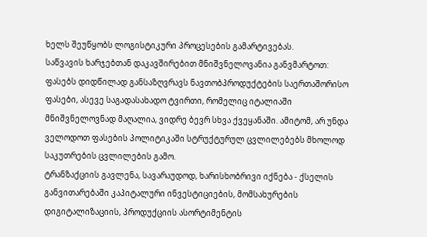ხელს შეუწყობს ლოგისტიკური პროცესების გამარტივებას.
საწვავის ხარჯებთან დაკავშირებით მნიშვნელოვანია განვმარტოთ: ფასებს დიდწილად განსაზღვრავს ნავთობპროდუქტების საერთაშორისო ფასები, ასევე საგადასახადო ტვირთი, რომელიც იტალიაში მნიშვნელოვნად მაღალია, ვიდრე ბევრ სხვა ქვეყანაში. ამიტომ, არ უნდა ველოდოთ ფასების პოლიტიკაში სტრუქტურულ ცვლილებებს მხოლოდ საკუთრების ცვლილების გამო.
ტრანზაქციის გავლენა, სავარაუდოდ, ხარისხობრივი იქნება - ქსელის განვითარებაში კაპიტალური ინვესტიციების, მომსახურების დიგიტალიზაციის, პროდუქციის ასორტიმენტის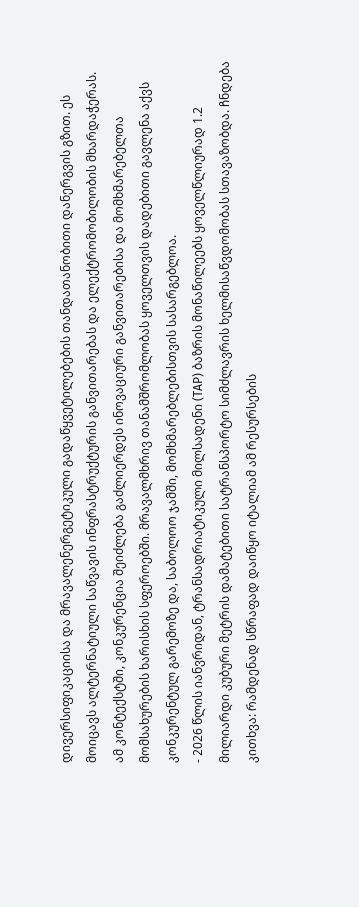დივერსიფიკაციისა და მრავალენერგეტიკული გადაწყვეტილებების თანდათანობითი დანერგვის გზით. ეს მოიცავს ალტერნატიული საწვავის ინფრასტრუქტურის განვითარებას და ელექტრომობილობის მხარდაჭერას.
ამ კონტექსტში, კონკურენცია შეიძლება გაძლიერდეს ინოვაციური განვითარებისა და მომხმარებელთა მომსახურების ხარისხის სფეროებში. მრავალმხრივ თანამშრომლობას ყოველთვის დადებითი გავლენა აქვს კონკურენტულ გარემოზე და, საბოლოო ჯამში, მომხმარებლებისთვის სასარგებლოა.
- 2026 წლის იანვრიდან, ტრანსადრიატიკული მილსადენი (TAP) ბაზრის მონაწილეებს ყოველწლიურად 1.2 მილიარდი კუბური მეტრის დამატებითი სატრანსპორტო სიმძლავრის ხელმისაწვდომობას სთავაზობდა. ჩნდება კითხვა: რამდენად სწრაფად დაიწყო იტალიამ ამ რესურსების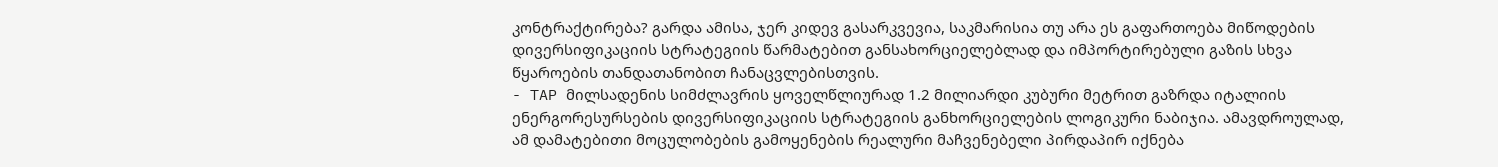კონტრაქტირება? გარდა ამისა, ჯერ კიდევ გასარკვევია, საკმარისია თუ არა ეს გაფართოება მიწოდების დივერსიფიკაციის სტრატეგიის წარმატებით განსახორციელებლად და იმპორტირებული გაზის სხვა წყაროების თანდათანობით ჩანაცვლებისთვის.
- TAP მილსადენის სიმძლავრის ყოველწლიურად 1.2 მილიარდი კუბური მეტრით გაზრდა იტალიის ენერგორესურსების დივერსიფიკაციის სტრატეგიის განხორციელების ლოგიკური ნაბიჯია. ამავდროულად, ამ დამატებითი მოცულობების გამოყენების რეალური მაჩვენებელი პირდაპირ იქნება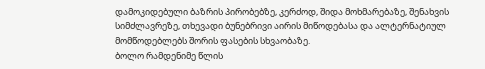დამოკიდებული ბაზრის პირობებზე, კერძოდ, შიდა მოხმარებაზე, შენახვის სიმძლავრეზე, თხევადი ბუნებრივი აირის მიწოდებასა და ალტერნატიულ მომწოდებლებს შორის ფასების სხვაობაზე.
ბოლო რამდენიმე წლის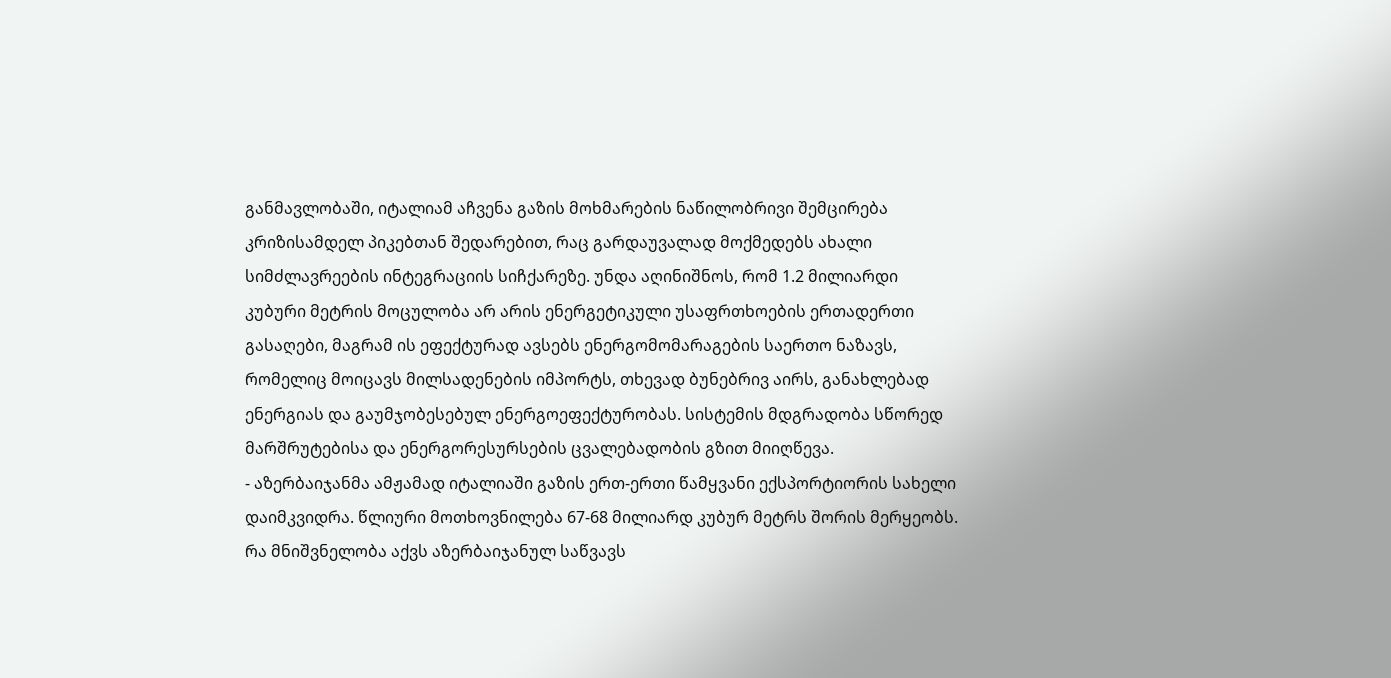განმავლობაში, იტალიამ აჩვენა გაზის მოხმარების ნაწილობრივი შემცირება კრიზისამდელ პიკებთან შედარებით, რაც გარდაუვალად მოქმედებს ახალი სიმძლავრეების ინტეგრაციის სიჩქარეზე. უნდა აღინიშნოს, რომ 1.2 მილიარდი კუბური მეტრის მოცულობა არ არის ენერგეტიკული უსაფრთხოების ერთადერთი გასაღები, მაგრამ ის ეფექტურად ავსებს ენერგომომარაგების საერთო ნაზავს, რომელიც მოიცავს მილსადენების იმპორტს, თხევად ბუნებრივ აირს, განახლებად ენერგიას და გაუმჯობესებულ ენერგოეფექტურობას. სისტემის მდგრადობა სწორედ მარშრუტებისა და ენერგორესურსების ცვალებადობის გზით მიიღწევა.
- აზერბაიჯანმა ამჟამად იტალიაში გაზის ერთ-ერთი წამყვანი ექსპორტიორის სახელი დაიმკვიდრა. წლიური მოთხოვნილება 67-68 მილიარდ კუბურ მეტრს შორის მერყეობს. რა მნიშვნელობა აქვს აზერბაიჯანულ საწვავს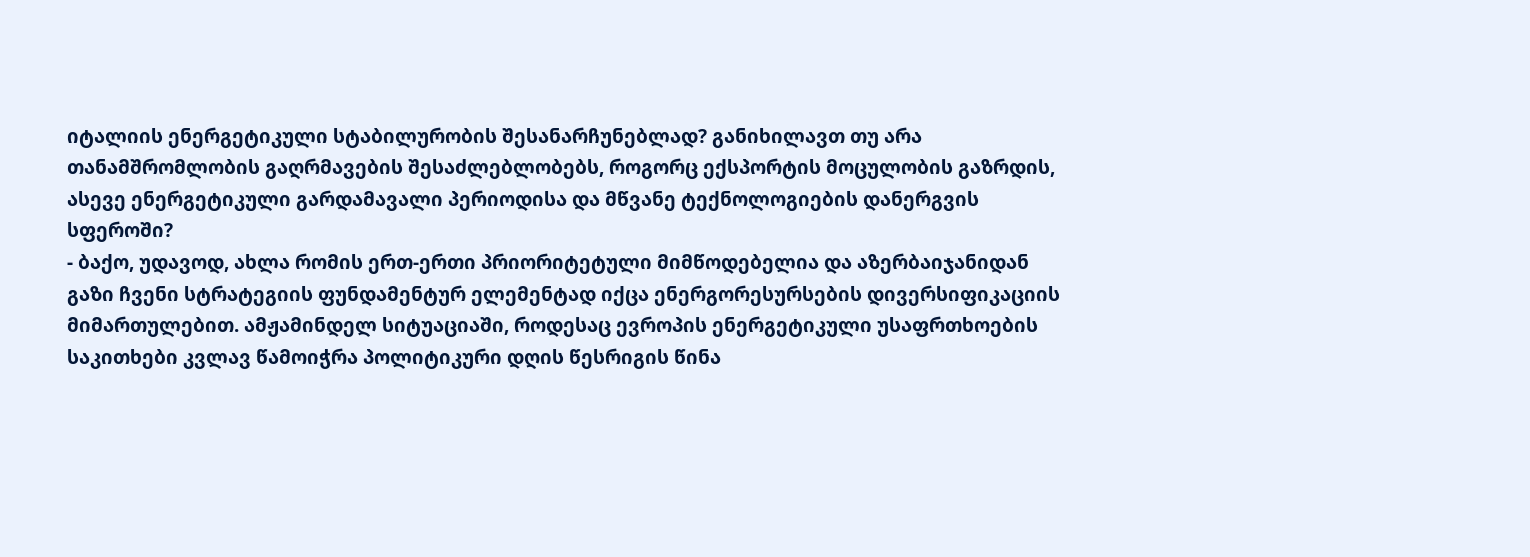იტალიის ენერგეტიკული სტაბილურობის შესანარჩუნებლად? განიხილავთ თუ არა თანამშრომლობის გაღრმავების შესაძლებლობებს, როგორც ექსპორტის მოცულობის გაზრდის, ასევე ენერგეტიკული გარდამავალი პერიოდისა და მწვანე ტექნოლოგიების დანერგვის სფეროში?
- ბაქო, უდავოდ, ახლა რომის ერთ-ერთი პრიორიტეტული მიმწოდებელია და აზერბაიჯანიდან გაზი ჩვენი სტრატეგიის ფუნდამენტურ ელემენტად იქცა ენერგორესურსების დივერსიფიკაციის მიმართულებით. ამჟამინდელ სიტუაციაში, როდესაც ევროპის ენერგეტიკული უსაფრთხოების საკითხები კვლავ წამოიჭრა პოლიტიკური დღის წესრიგის წინა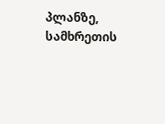პლანზე, სამხრეთის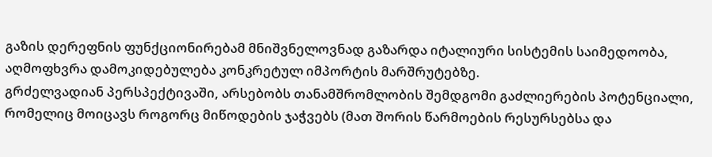გაზის დერეფნის ფუნქციონირებამ მნიშვნელოვნად გაზარდა იტალიური სისტემის საიმედოობა, აღმოფხვრა დამოკიდებულება კონკრეტულ იმპორტის მარშრუტებზე.
გრძელვადიან პერსპექტივაში, არსებობს თანამშრომლობის შემდგომი გაძლიერების პოტენციალი, რომელიც მოიცავს როგორც მიწოდების ჯაჭვებს (მათ შორის წარმოების რესურსებსა და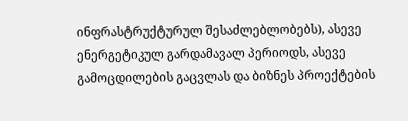ინფრასტრუქტურულ შესაძლებლობებს), ასევე ენერგეტიკულ გარდამავალ პერიოდს, ასევე გამოცდილების გაცვლას და ბიზნეს პროექტების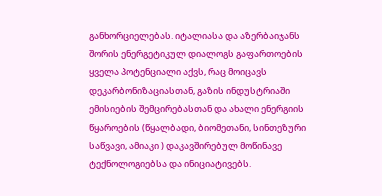განხორციელებას. იტალიასა და აზერბაიჯანს შორის ენერგეტიკულ დიალოგს გაფართოების ყველა პოტენციალი აქვს, რაც მოიცავს დეკარბონიზაციასთან, გაზის ინდუსტრიაში ემისიების შემცირებასთან და ახალი ენერგიის წყაროების (წყალბადი, ბიომეთანი, სინთეზური საწვავი, ამიაკი ) დაკავშირებულ მოწინავე ტექნოლოგიებსა და ინიციატივებს.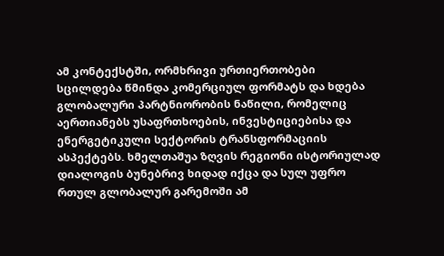ამ კონტექსტში, ორმხრივი ურთიერთობები სცილდება წმინდა კომერციულ ფორმატს და ხდება გლობალური პარტნიორობის ნაწილი, რომელიც აერთიანებს უსაფრთხოების, ინვესტიციებისა და ენერგეტიკული სექტორის ტრანსფორმაციის ასპექტებს. ხმელთაშუა ზღვის რეგიონი ისტორიულად დიალოგის ბუნებრივ ხიდად იქცა და სულ უფრო რთულ გლობალურ გარემოში ამ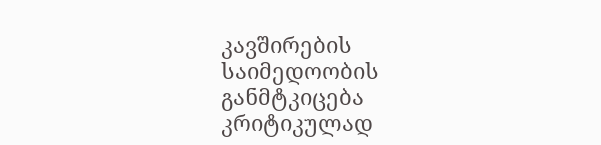კავშირების საიმედოობის განმტკიცება კრიტიკულად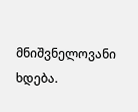მნიშვნელოვანი ხდება.